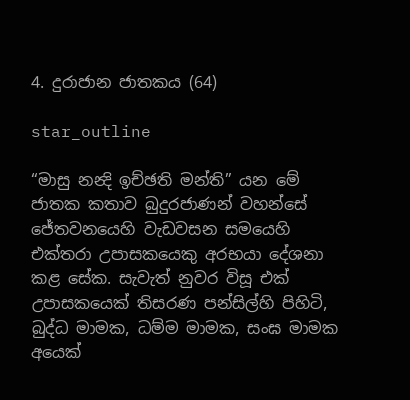4. දුරාජාන ජාතකය (64)

star_outline

“මාසු නන්‍දි ඉච්ඡති මන්ති” යන මේ ජාතක කතාව බුදුරජාණන් වහන්සේ ජේතවනයෙහි වැඩවසන සමයෙහි එක්තරා උපාසකයෙකු අරභයා දේශනා කළ සේක. සැවැත් නුවර විසූ එක් උපාසකයෙක් තිසරණ පන්සිල්හි පිහිටි, බුද්ධ මාමක, ධම්ම මාමක, සංඝ මාමක අයෙක්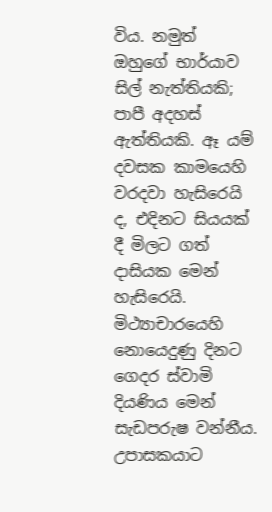විය. නමුත් ඔහුගේ භාර්යාව සිල් නැත්තියකි; පාපී අදහස් ඇත්තියකි. ඈ යම් දවසක කාමයෙහි වරදවා හැසිරෙයි ද, එදිනට සියයක් දී මිලට ගත් දාසියක මෙන් හැසිරෙයි. මිථ්‍යාචාරයෙහි නොයෙදුණු දිනට ගෙදර ස්වාමි දියණිය මෙන් සැඩපරුෂ වන්නීය. උපාසකයාට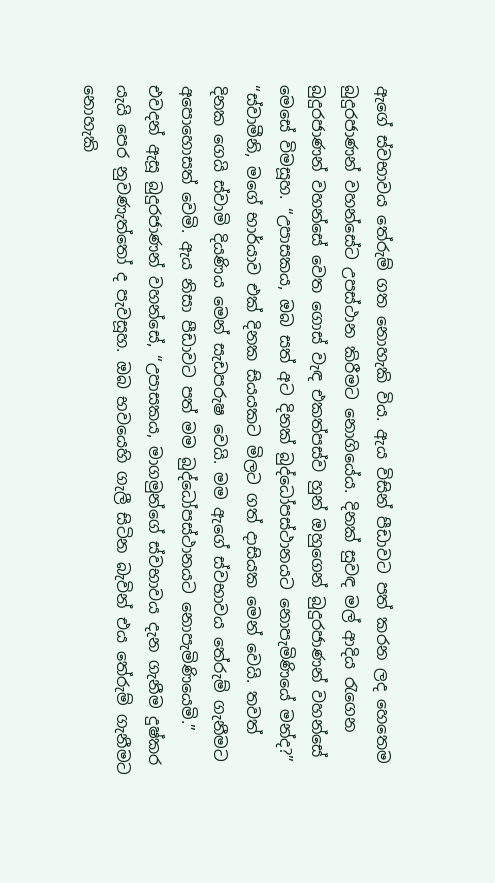ඇගේ ස්වභාවය තේරුම් ගත නොහැකි විය. ඇය විසින් පීඩාවට පත් කරන ලද හෙතෙම බුදුරජාණන් වහන්සේට උපස්ථාන කිරීමට නොගියේය. දිනක් සුවඳ මල් ආදිය රැගෙන බුදුරජාණන් වහන්සේ වෙත ගොස් වැඳ එකත්පස්ව හුන් ඔහුගෙන් බුදුරජාණන් වහන්සේ මෙසේ විමසූහ. “උපාසකය, ඔබ සත් අට දිනක් බුද්ධෝපස්ථානයට නොපැමිණියේ මන්ද?” “ස්වාමීනි, මගේ භාර්යාව එක් දිනක සියයකට මිලට ගත් දාසියක මෙන් වෙයි. තවත් දිනක ගෙයි ස්වාමි දියණිය මෙන් සැඩපරුෂ වෙයි. මම ඇගේ ස්වභාවය තේරුම් ගැනීමට අපොහොසත් වෙමි. ඇය නිසා පීඩාවට පත් මම බුද්ධෝපස්ථානයට නොපැමිණියෙමි.” එවදන් ඇසූ බුදුරජාණන් වහන්සේ, “උපාසකය, මාගමුන්ගේ ස්වභාවය දැන ගැනීම දුෂ්කර යැයි පෙර නුවණැත්තෝ ද පැවසූහ. ඔබ භවයෙහි ගැලී සිටින බැවින් එය තේරුම් ගැනීමට නොහැකි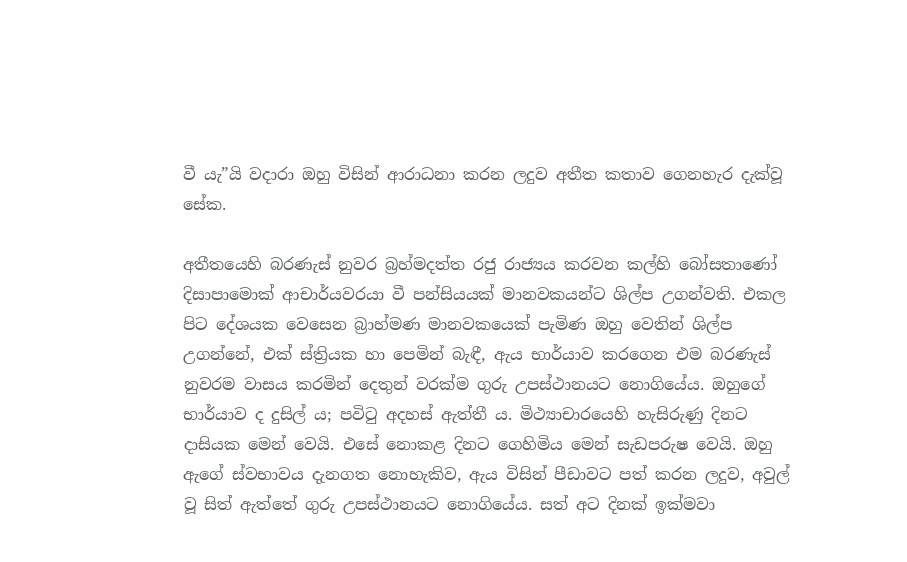වී යැ”යි වදාරා ඔහු විසින් ආරාධනා කරන ලදුව අතීත කතාව ගෙනහැර දැක්වූ සේක.

අතීතයෙහි බරණැස් නුවර බ්‍රහ්මදත්ත රජු රාජ්‍යය කරවන කල්හි බෝසතාණෝ දිසාපාමොක් ආචාර්යවරයා වී පන්සියයක් මානවකයන්ට ශිල්ප උගන්වති. එකල පිට දේශයක වෙසෙන බ්‍රාහ්මණ මානවකයෙක් පැමිණ ඔහු වෙතින් ශිල්ප උගන්නේ, එක් ස්ත්‍රියක හා පෙමින් බැඳී, ඇය භාර්යාව කරගෙන එම බරණැස් නුවරම වාසය කරමින් දෙතුන් වරක්ම ගුරු උපස්ථානයට නොගියේය. ඔහුගේ භාර්යාව ද දුසිල් ය; පවිටු අදහස් ඇත්තී ය. මිථ්‍යාචාරයෙහි හැසිරුණු දිනට දාසියක මෙන් වෙයි. එසේ නොකළ දිනට ගෙහිමිය මෙන් සැඩපරුෂ වෙයි. ඔහු ඇගේ ස්වභාවය දැනගත නොහැකිව, ඇය විසින් පීඩාවට පත් කරන ලදුව, අවුල් වූ සිත් ඇත්තේ ගුරු උපස්ථානයට නොගියේය. සත් අට දිනක් ඉක්මවා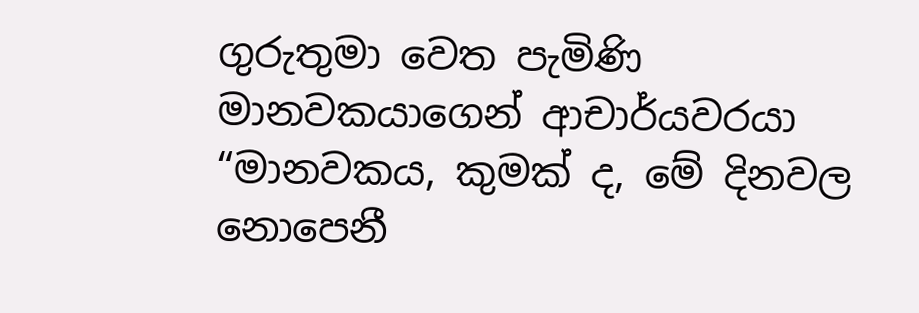ගුරුතුමා වෙත පැමිණි මානවකයාගෙන් ආචාර්යවරයා “මානවකය, කුමක් ද, මේ දිනවල නොපෙනී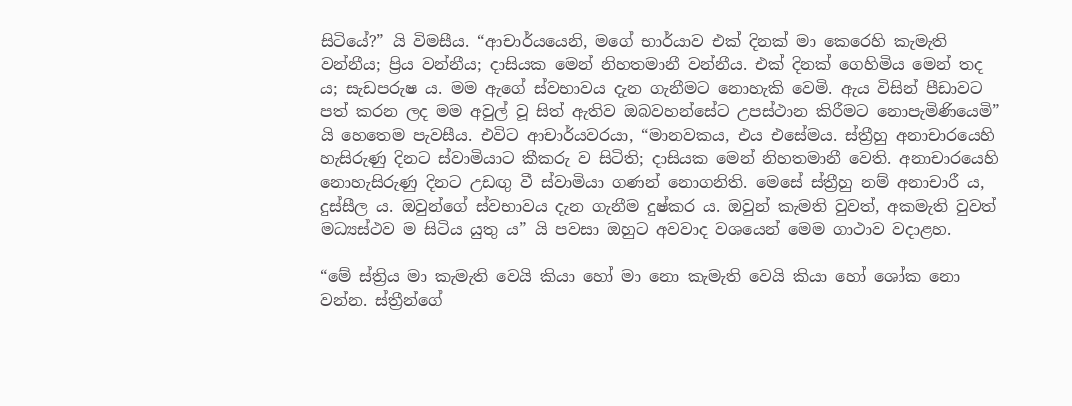සිටියේ?” යි විමසීය. “ආචාර්යයෙනි, මගේ භාර්යාව එක් දිනක් මා කෙරෙහි කැමැති වන්නීය; ප්‍රිය වන්නීය; දාසියක මෙන් නිහතමානී වන්නීය. එක් දිනක් ගෙහිමිය මෙන් තද ය; සැඩපරුෂ ය. මම ඇගේ ස්වභාවය දැන ගැනීමට නොහැකි වෙමි. ඇය විසින් පීඩාවට පත් කරන ලද මම අවුල් වූ සිත් ඇතිව ඔබවහන්සේට උපස්ථාන කිරීමට නොපැමිණියෙමි” යි හෙතෙම පැවසීය. එවිට ආචාර්යවරයා, “මානවකය, එය එසේමය. ස්ත්‍රීහු අනාචාරයෙහි හැසිරුණු දිනට ස්වාමියාට කීකරු ව සිටිති; දාසියක මෙන් නිහතමානී වෙති. අනාචාරයෙහි නොහැසිරුණු දිනට උඩඟු වී ස්වාමියා ගණන් නොගනිති. මෙසේ ස්ත්‍රීහු නම් අනාචාරී ය, දුස්සීල ය. ඔවුන්ගේ ස්වභාවය දැන ගැනීම දුෂ්කර ය. ඔවුන් කැමති වුවත්, අකමැති වුවත් මධ්‍යස්ථව ම සිටිය යුතු ය” යි පවසා ඔහුට අවවාද වශයෙන් මෙම ගාථාව වදාළහ.

“මේ ස්ත්‍රිය මා කැමැති වෙයි කියා හෝ මා නො කැමැති වෙයි කියා හෝ ශෝක නො වන්න. ස්ත්‍රීන්ගේ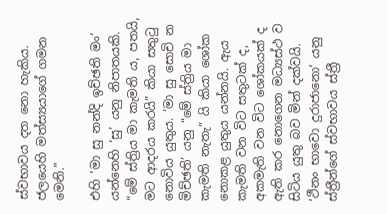ස්වභාවය දත නො හැකිය. ජලයෙහි මත්ස්‍යයාගේ ගමන මෙනි.”

එහි ‘මා සු නන්දි ඉච්ඡති මං’ යන්නෙහි ‘සු’ යනු නිපාතයකි. “මේ ස්ත්‍රිය මා කැමති ය, පතයි, මට ආදරය කරයි” කියා සතුටු නොවිය යුතුය. ‘මා සු සොචි න මිච්ඡති’ යනු “මේ ස්ත්‍රිය මා කැමති නැතැ” යි කියා ශෝක නොකළ යුතුය යන්නයි. ඇය කැමති වන විට සතුටක් ද, අකමැති වන විට ශෝකයක් ද ඇති කර නොගෙන මධ්‍යස්ථ ව සිටිය යුතු බව මින් දක්වයි. ‘ථීනං භාවො දුරාජානො’ යනු ස්ත්‍රීන්ගේ ස්වභාවය ස්ත්‍රී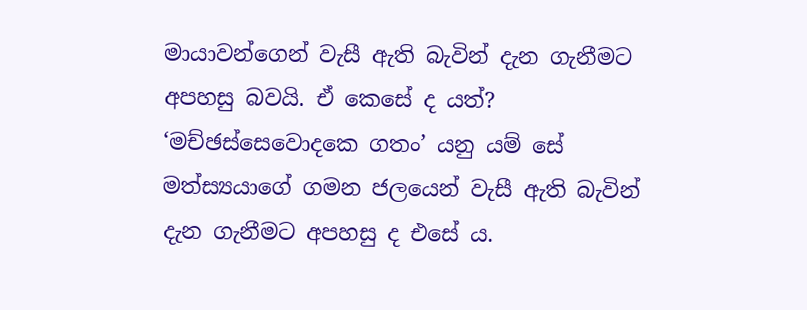මායාවන්ගෙන් වැසී ඇති බැවින් දැන ගැනීමට අපහසු බවයි. ඒ කෙසේ ද යත්? ‘මච්ඡස්සෙවොදකෙ ගතං’ යනු යම් සේ මත්ස්‍යයාගේ ගමන ජලයෙන් වැසී ඇති බැවින් දැන ගැනීමට අපහසු ද එසේ ය.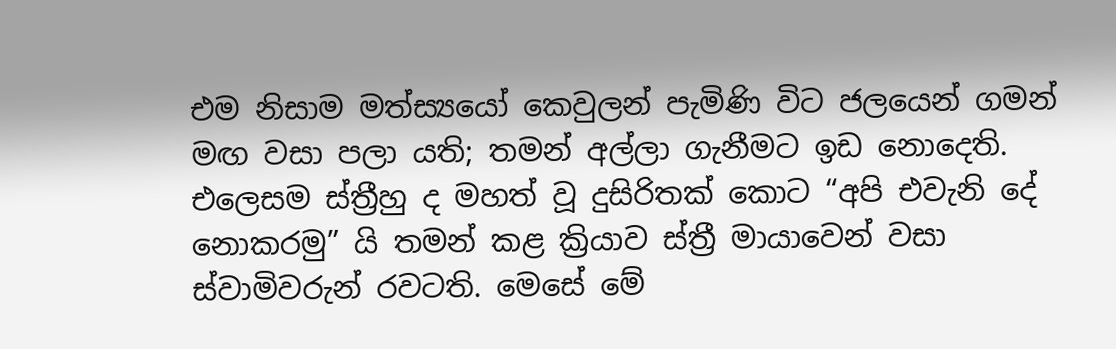එම නිසාම මත්ස්‍යයෝ කෙවුලන් පැමිණි විට ජලයෙන් ගමන් මඟ වසා පලා යති; තමන් අල්ලා ගැනීමට ඉඩ නොදෙති. එලෙසම ස්ත්‍රීහු ද මහත් වූ දුසිරිතක් කොට “අපි එවැනි දේ නොකරමු” යි තමන් කළ ක්‍රියාව ස්ත්‍රී මායාවෙන් වසා ස්වාමිවරුන් රවටති. මෙසේ මේ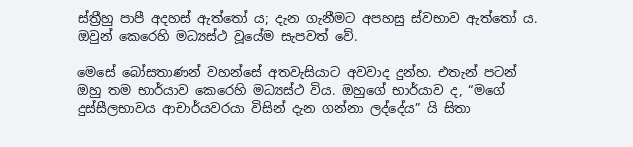ස්ත්‍රීහු පාපී අදහස් ඇත්තෝ ය; දැන ගැනීමට අපහසු ස්වභාව ඇත්තෝ ය. ඔවුන් කෙරෙහි මධ්‍යස්ථ වූයේම සැපවත් වේ.

මෙසේ බෝසතාණන් වහන්සේ අතවැසියාට අවවාද දුන්හ. එතැන් පටන් ඔහු තම භාර්යාව කෙරෙහි මධ්‍යස්ථ විය. ඔහුගේ භාර්යාව ද, “මගේ දුස්සීලභාවය ආචාර්යවරයා විසින් දැන ගන්නා ලද්දේය” යි සිතා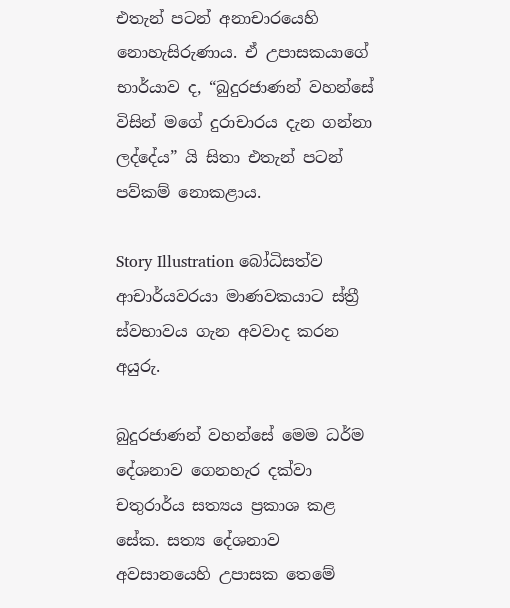එතැන් පටන් අනාචාරයෙහි නොහැසිරුණාය. ඒ උපාසකයාගේ භාර්යාව ද, “බුදුරජාණන් වහන්සේ විසින් මගේ දුරාචාරය දැන ගන්නා ලද්දේය” යි සිතා එතැන් පටන් පව්කම් නොකළාය.

Story Illustration බෝධිසත්ව ආචාර්යවරයා මාණවකයාට ස්ත්‍රී ස්වභාවය ගැන අවවාද කරන අයුරු.

බුදුරජාණන් වහන්සේ මෙම ධර්ම දේශනාව ගෙනහැර දක්වා චතුරාර්ය සත්‍යය ප්‍රකාශ කළ සේක. සත්‍ය දේශනාව අවසානයෙහි උපාසක තෙමේ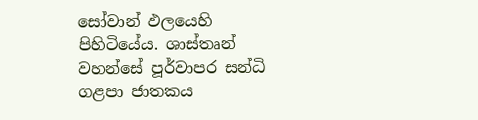සෝවාන් ඵලයෙහි පිහිටියේය. ශාස්තෘන් වහන්සේ පූර්වාපර සන්ධි ගළපා ජාතකය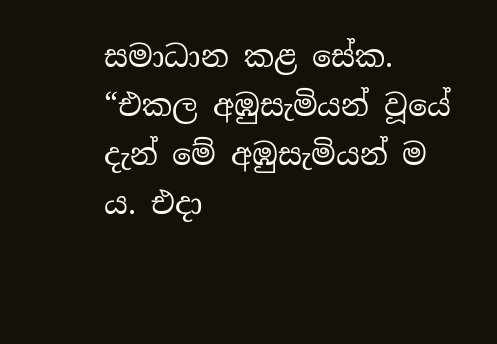සමාධාන කළ සේක. “එකල අඹුසැමියන් වූයේ දැන් මේ අඹුසැමියන් ම ය. එදා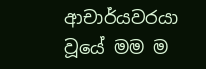ආචාර්යවරයා වූයේ මම ම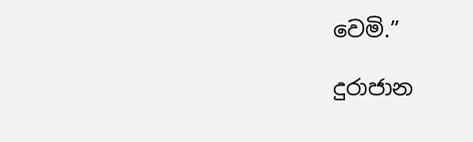වෙමි.”

දුරාජාන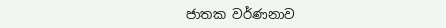ජාතක වර්ණනාව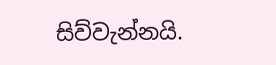සිව්වැන්නයි.